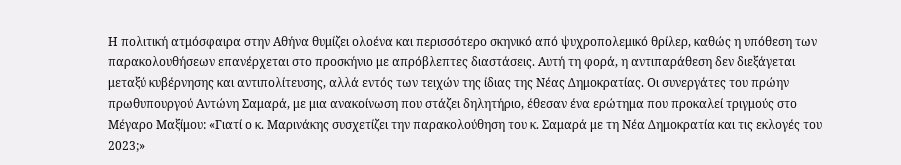Η πολιτική ατμόσφαιρα στην Αθήνα θυμίζει ολοένα και περισσότερο σκηνικό από ψυχροπολεμικό θρίλερ, καθώς η υπόθεση των παρακολουθήσεων επανέρχεται στο προσκήνιο με απρόβλεπτες διαστάσεις. Αυτή τη φορά, η αντιπαράθεση δεν διεξάγεται μεταξύ κυβέρνησης και αντιπολίτευσης, αλλά εντός των τειχών της ίδιας της Νέας Δημοκρατίας. Οι συνεργάτες του πρώην πρωθυπουργού Αντώνη Σαμαρά, με μια ανακοίνωση που στάζει δηλητήριο, έθεσαν ένα ερώτημα που προκαλεί τριγμούς στο Μέγαρο Μαξίμου: «Γιατί ο κ. Μαρινάκης συσχετίζει την παρακολούθηση του κ. Σαμαρά με τη Νέα Δημοκρατία και τις εκλογές του 2023;»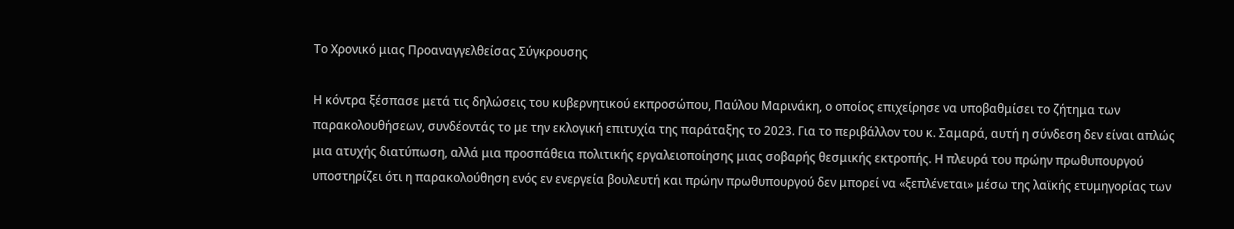Το Χρονικό μιας Προαναγγελθείσας Σύγκρουσης

Η κόντρα ξέσπασε μετά τις δηλώσεις του κυβερνητικού εκπροσώπου, Παύλου Μαρινάκη, ο οποίος επιχείρησε να υποβαθμίσει το ζήτημα των παρακολουθήσεων, συνδέοντάς το με την εκλογική επιτυχία της παράταξης το 2023. Για το περιβάλλον του κ. Σαμαρά, αυτή η σύνδεση δεν είναι απλώς μια ατυχής διατύπωση, αλλά μια προσπάθεια πολιτικής εργαλειοποίησης μιας σοβαρής θεσμικής εκτροπής. Η πλευρά του πρώην πρωθυπουργού υποστηρίζει ότι η παρακολούθηση ενός εν ενεργεία βουλευτή και πρώην πρωθυπουργού δεν μπορεί να «ξεπλένεται» μέσω της λαϊκής ετυμηγορίας των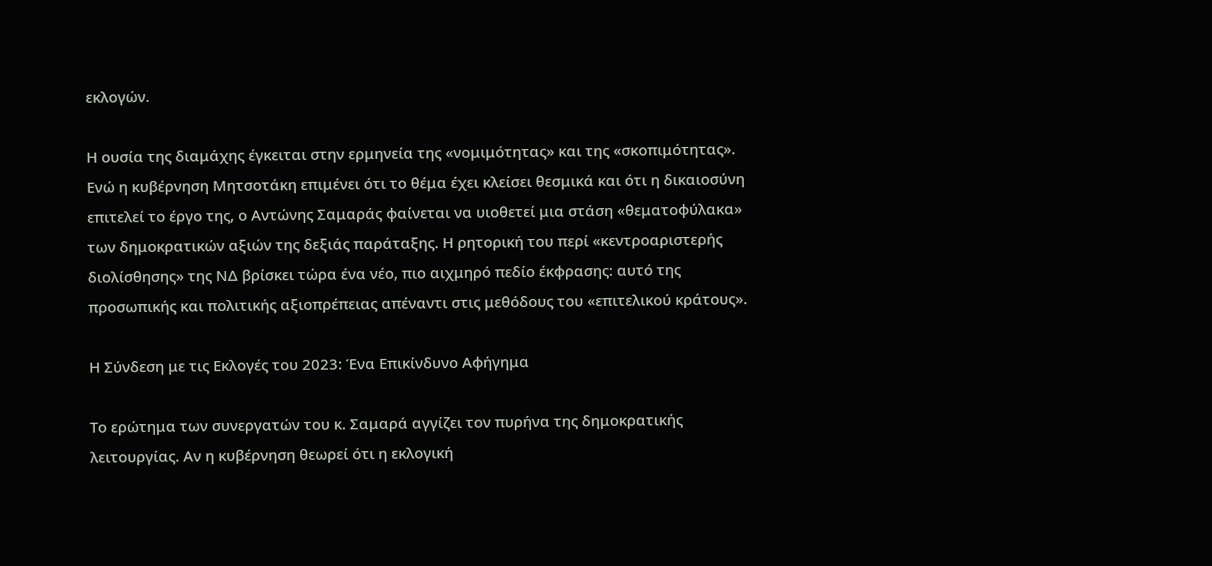εκλογών.

Η ουσία της διαμάχης έγκειται στην ερμηνεία της «νομιμότητας» και της «σκοπιμότητας». Ενώ η κυβέρνηση Μητσοτάκη επιμένει ότι το θέμα έχει κλείσει θεσμικά και ότι η δικαιοσύνη επιτελεί το έργο της, ο Αντώνης Σαμαράς φαίνεται να υιοθετεί μια στάση «θεματοφύλακα» των δημοκρατικών αξιών της δεξιάς παράταξης. Η ρητορική του περί «κεντροαριστερής διολίσθησης» της ΝΔ βρίσκει τώρα ένα νέο, πιο αιχμηρό πεδίο έκφρασης: αυτό της προσωπικής και πολιτικής αξιοπρέπειας απέναντι στις μεθόδους του «επιτελικού κράτους».

Η Σύνδεση με τις Εκλογές του 2023: Ένα Επικίνδυνο Αφήγημα

Το ερώτημα των συνεργατών του κ. Σαμαρά αγγίζει τον πυρήνα της δημοκρατικής λειτουργίας. Αν η κυβέρνηση θεωρεί ότι η εκλογική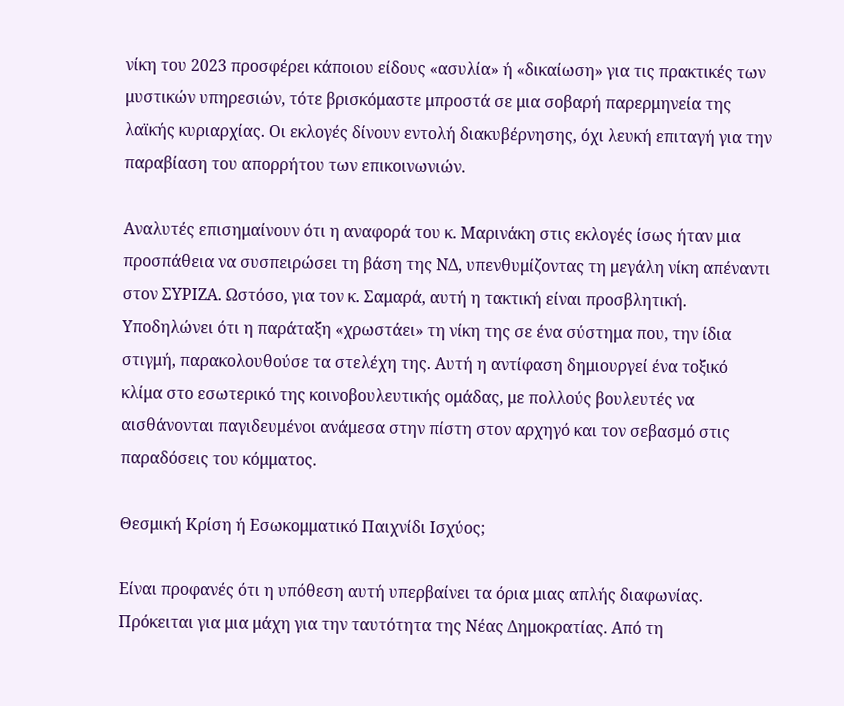νίκη του 2023 προσφέρει κάποιου είδους «ασυλία» ή «δικαίωση» για τις πρακτικές των μυστικών υπηρεσιών, τότε βρισκόμαστε μπροστά σε μια σοβαρή παρερμηνεία της λαϊκής κυριαρχίας. Οι εκλογές δίνουν εντολή διακυβέρνησης, όχι λευκή επιταγή για την παραβίαση του απορρήτου των επικοινωνιών.

Αναλυτές επισημαίνουν ότι η αναφορά του κ. Μαρινάκη στις εκλογές ίσως ήταν μια προσπάθεια να συσπειρώσει τη βάση της ΝΔ, υπενθυμίζοντας τη μεγάλη νίκη απέναντι στον ΣΥΡΙΖΑ. Ωστόσο, για τον κ. Σαμαρά, αυτή η τακτική είναι προσβλητική. Υποδηλώνει ότι η παράταξη «χρωστάει» τη νίκη της σε ένα σύστημα που, την ίδια στιγμή, παρακολουθούσε τα στελέχη της. Αυτή η αντίφαση δημιουργεί ένα τοξικό κλίμα στο εσωτερικό της κοινοβουλευτικής ομάδας, με πολλούς βουλευτές να αισθάνονται παγιδευμένοι ανάμεσα στην πίστη στον αρχηγό και τον σεβασμό στις παραδόσεις του κόμματος.

Θεσμική Κρίση ή Εσωκομματικό Παιχνίδι Ισχύος;

Είναι προφανές ότι η υπόθεση αυτή υπερβαίνει τα όρια μιας απλής διαφωνίας. Πρόκειται για μια μάχη για την ταυτότητα της Νέας Δημοκρατίας. Από τη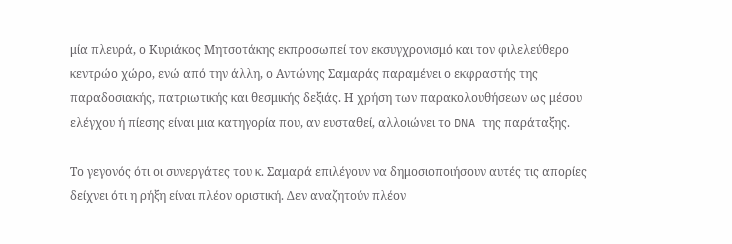μία πλευρά, ο Κυριάκος Μητσοτάκης εκπροσωπεί τον εκσυγχρονισμό και τον φιλελεύθερο κεντρώο χώρο, ενώ από την άλλη, ο Αντώνης Σαμαράς παραμένει ο εκφραστής της παραδοσιακής, πατριωτικής και θεσμικής δεξιάς. Η χρήση των παρακολουθήσεων ως μέσου ελέγχου ή πίεσης είναι μια κατηγορία που, αν ευσταθεί, αλλοιώνει το DNA της παράταξης.

Το γεγονός ότι οι συνεργάτες του κ. Σαμαρά επιλέγουν να δημοσιοποιήσουν αυτές τις απορίες δείχνει ότι η ρήξη είναι πλέον οριστική. Δεν αναζητούν πλέον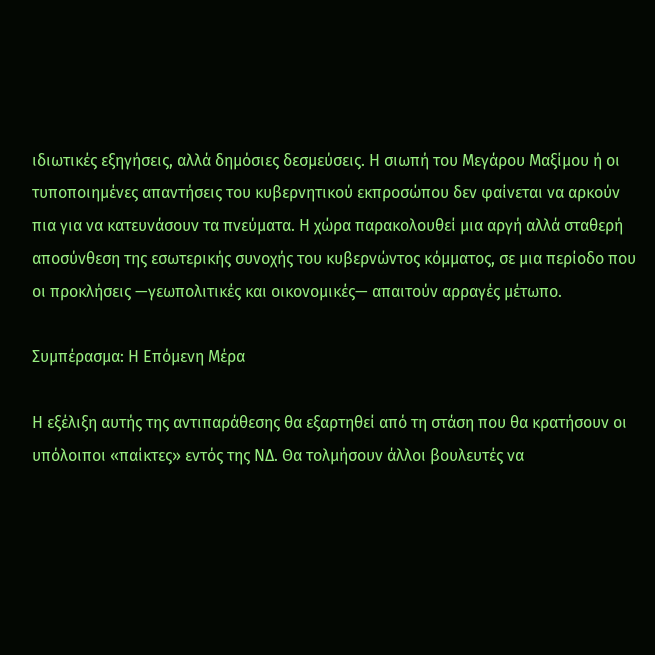ιδιωτικές εξηγήσεις, αλλά δημόσιες δεσμεύσεις. Η σιωπή του Μεγάρου Μαξίμου ή οι τυποποιημένες απαντήσεις του κυβερνητικού εκπροσώπου δεν φαίνεται να αρκούν πια για να κατευνάσουν τα πνεύματα. Η χώρα παρακολουθεί μια αργή αλλά σταθερή αποσύνθεση της εσωτερικής συνοχής του κυβερνώντος κόμματος, σε μια περίοδο που οι προκλήσεις —γεωπολιτικές και οικονομικές— απαιτούν αρραγές μέτωπο.

Συμπέρασμα: Η Επόμενη Μέρα

Η εξέλιξη αυτής της αντιπαράθεσης θα εξαρτηθεί από τη στάση που θα κρατήσουν οι υπόλοιποι «παίκτες» εντός της ΝΔ. Θα τολμήσουν άλλοι βουλευτές να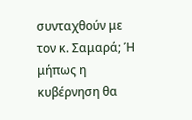συνταχθούν με τον κ. Σαμαρά; Ή μήπως η κυβέρνηση θα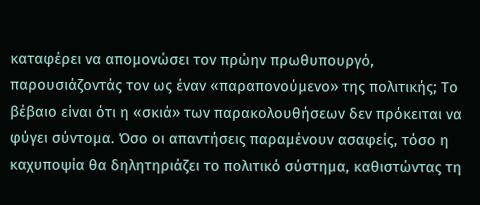καταφέρει να απομονώσει τον πρώην πρωθυπουργό, παρουσιάζοντάς τον ως έναν «παραπονούμενο» της πολιτικής; Το βέβαιο είναι ότι η «σκιά» των παρακολουθήσεων δεν πρόκειται να φύγει σύντομα. Όσο οι απαντήσεις παραμένουν ασαφείς, τόσο η καχυποψία θα δηλητηριάζει το πολιτικό σύστημα, καθιστώντας τη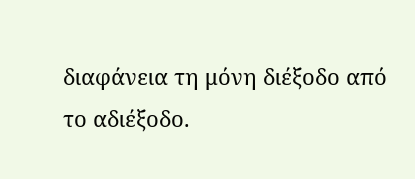διαφάνεια τη μόνη διέξοδο από το αδιέξοδο.